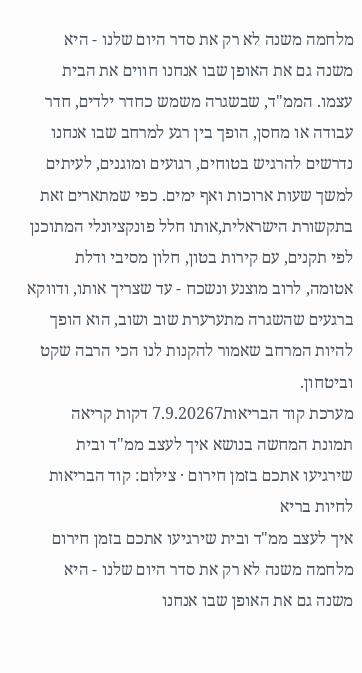מלחמה משנה לא רק את סדר היום שלנו - היא משנה גם את האופן שבו אנחנו חווים את הבית עצמו. הממ"ד, שבשגרה משמש כחדר ילדים, חדר עבודה או מחסן, הופך בין רגע למרחב שבו אנחנו נדרשים להרגיש בטוחים, רגועים ומוגנים, לעיתים למשך שעות ארוכות ואף ימים. כפי שמתארים זאת בתקשורת הישראלית,אותו חלל פונקציונלי המתוכנן לפי תקנים, עם קירות בטון, חלון מסיבי ודלת אטומה, לרוב מוצנע ונשכח - עד שצריך אותו, ודווקא ברגעים שהשגרה מתערערת שוב ושוב, הוא הופך להיות המרחב שאמור להקנות לנו הכי הרבה שקט וביטחון.
מערכת קוד הבריאות7.9.20267 דקות קריאה
תמונת המחשה בנושא איך לעצב ממ"ד ובית שירגיעו אתכם בזמן חירום · צילום: קוד הבריאות
לחיות בריא
איך לעצב ממ"ד ובית שירגיעו אתכם בזמן חירום
מלחמה משנה לא רק את סדר היום שלנו - היא משנה גם את האופן שבו אנחנו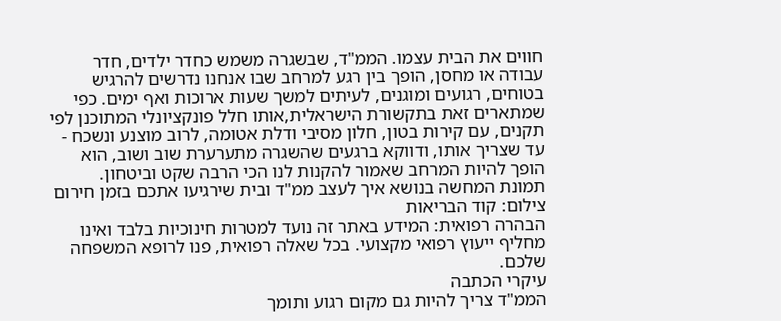חווים את הבית עצמו. הממ"ד, שבשגרה משמש כחדר ילדים, חדר עבודה או מחסן, הופך בין רגע למרחב שבו אנחנו נדרשים להרגיש בטוחים, רגועים ומוגנים, לעיתים למשך שעות ארוכות ואף ימים. כפי שמתארים זאת בתקשורת הישראלית,אותו חלל פונקציונלי המתוכנן לפי תקנים, עם קירות בטון, חלון מסיבי ודלת אטומה, לרוב מוצנע ונשכח - עד שצריך אותו, ודווקא ברגעים שהשגרה מתערערת שוב ושוב, הוא הופך להיות המרחב שאמור להקנות לנו הכי הרבה שקט וביטחון.
תמונת המחשה בנושא איך לעצב ממ"ד ובית שירגיעו אתכם בזמן חירום צילום: קוד הבריאות
הבהרה רפואית: המידע באתר זה נועד למטרות חינוכיות בלבד ואינו מחליף ייעוץ רפואי מקצועי. בכל שאלה רפואית, פנו לרופא המשפחה שלכם.
עיקרי הכתבה
הממ"ד צריך להיות גם מקום רגוע ותומך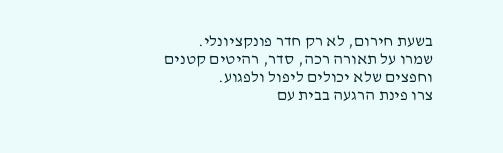בשעת חירום, לא רק חדר פונקציונלי.
שמרו על תאורה רכה, סדר, רהיטים קטנים וחפצים שלא יכולים ליפול ולפגוע.
צרו פינת הרגעה בבית עם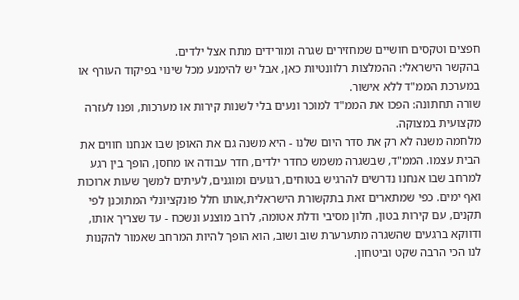חפצים וטקסים חושיים שמחזירים שגרה ומורידים מתח אצל ילדים.
בהקשר הישראלי: ההמלצות רלוונטיות כאן, אבל יש להימנע מכל שינוי בפיקוד העורף או במערכת הממ"ד ללא אישור.
שורה תחתונה: הפכו את הממ"ד למוכר ונעים בלי לשנות קירות או מערכות, ופנו לעזרה מקצועית במצוקה.
מלחמה משנה לא רק את סדר היום שלנו - היא משנה גם את האופן שבו אנחנו חווים את הבית עצמו. הממ"ד, שבשגרה משמש כחדר ילדים, חדר עבודה או מחסן, הופך בין רגע למרחב שבו אנחנו נדרשים להרגיש בטוחים, רגועים ומוגנים, לעיתים למשך שעות ארוכות ואף ימים. כפי שמתארים זאת בתקשורת הישראלית,אותו חלל פונקציונלי המתוכנן לפי תקנים, עם קירות בטון, חלון מסיבי ודלת אטומה, לרוב מוצנע ונשכח - עד שצריך אותו, ודווקא ברגעים שהשגרה מתערערת שוב ושוב, הוא הופך להיות המרחב שאמור להקנות לנו הכי הרבה שקט וביטחון.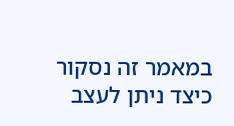במאמר זה נסקור כיצד ניתן לעצב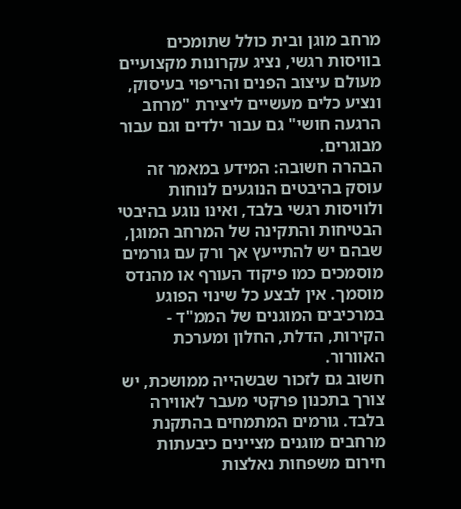מרחב מוגן ובית כולל שתומכים בוויסות רגשי, נציג עקרונות מקצועיים מעולם עיצוב הפנים והריפוי בעיסוק, ונציע כלים מעשיים ליצירת "מרחב הרגעה חושי" גם עבור ילדים וגם עבור מבוגרים.
הבהרה חשובה: המידע במאמר זה עוסק בהיבטים הנוגעים לנוחות ולוויסות רגשי בלבד, ואינו נוגע בהיבטי הבטיחות והתקינה של המרחב המוגן, שבהם יש להתייעץ אך ורק עם גורמים מוסמכים כמו פיקוד העורף או מהנדס מוסמך. אין לבצע כל שינוי הפוגע במרכיבים המוגנים של הממ"ד - הקירות, הדלת, החלון ומערכת האוורור.
חשוב גם לזכור שבשהייה ממושכת, יש צורך בתכנון פרקטי מעבר לאווירה בלבד. גורמים המתמחים בהתקנת מרחבים מוגנים מציינים כיבעתות חירום משפחות נאלצות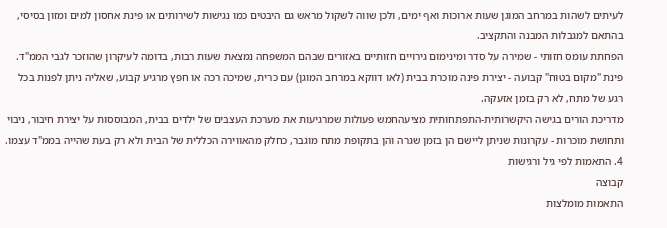לעיתים לשהות במרחב המוגן שעות ארוכות ואף ימים, ולכן שווה לשקול מראש גם היבטים כמו נגישות לשירותים או פינת אחסון למים ומזון בסיסי, בהתאם למגבלות המבנה והתקציב.
הפחתת עומס חזותי - שמירה על סדר ומינימום גירויים חזותיים באזורים שבהם המשפחה נמצאת שעות רבות, בדומה לעיקרון שהוזכר לגבי הממ"ד.
פינת "מקום בטוח" קבועה - יצירת פינה מוכרת בבית (לאו דווקא במרחב המוגן) עם כרית, שמיכה רכה או חפץ מרגיע קבוע, שאליה ניתן לפנות בכל רגע של מתח, לא רק בזמן אזעקה.
מדריכת הורים בגישה היקשרותית-התפתחותית מציעהחמש פעולות שמרגיעות את מערכת העצבים של ילדים בבית, המבוססות על יצירת חיבור, ניבוי ותחושת מוכרות - עקרונות שניתן ליישם הן בזמן שגרה והן בתקופת מתח מוגבר, כחלק מהאווירה הכללית של הבית ולא רק בעת שהייה בממ"ד עצמו.
4. התאמות לפי גיל ורגישות
קבוצה
התאמות מומלצות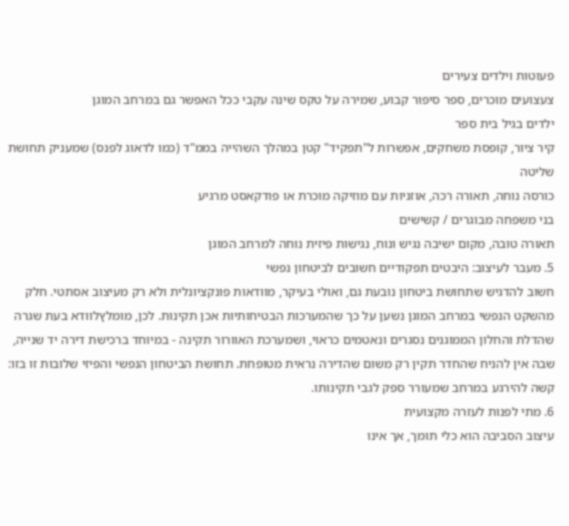פעוטות וילדים צעירים
צעצועים מוכרים, ספר סיפור קבוע, שמירה על טקס שינה עקבי ככל האפשר גם במרחב המוגן
ילדים בגיל בית ספר
קיר ציור, קופסת משחקים, אפשרות ל"תפקיד" קטן במהלך השהייה בממ"ד (כמו לדאוג לפנס) שמעניק תחושת שליטה
כורסה נוחה, תאורה רכה, אוזניות עם מוזיקה מוכרת או פודקאסט מרגיע
בני משפחה מבוגרים / קשישים
תאורה טובה, מקום ישיבה נגיש ונוח, נגישות פיזית נוחה למרחב המוגן
5. מעבר לעיצוב: היבטים תפקודיים חשובים לביטחון נפשי
חשוב להדגיש שתחושת ביטחון נובעת גם, ואולי בעיקר, מוודאות פונקציונלית ולא רק מעיצוב אסתטי. חלק מהשקט הנפשי במרחב המוגן נשען על כך שהמערכות הבטיחותיות אכן תקינות. לכן, מומלץלוודא בעת שגרה שהדלת והחלון הממוגנים נסגרים ונאטמים כראוי, ושמערכת האוורור תקינה - במיוחד ברכישת דירה יד שנייה, שבה אין להניח שהחדר תקין רק משום שהדירה נראית מטופחת. תחושת הביטחון הנפשי והפיזי שלובות זו בזו: קשה להירגע במרחב שמעורר ספק לגבי תקינותו.
6. מתי לפנות לעזרה מקצועית
עיצוב הסביבה הוא כלי תומך, אך אינו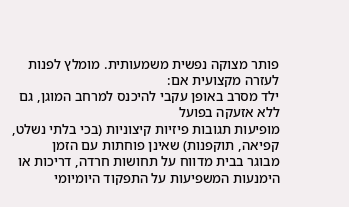פותר מצוקה נפשית משמעותית. מומלץ לפנות לעזרה מקצועית אם:
ילד מסרב באופן עקבי להיכנס למרחב המוגן, גם ללא אזעקה בפועל
מופיעות תגובות פיזיות קיצוניות (בכי בלתי נשלט, קפיאה, תוקפנות) שאינן פוחתות עם הזמן
מבוגר בבית מדווח על תחושות חרדה, דריכות או הימנעות המשפיעות על התפקוד היומיומי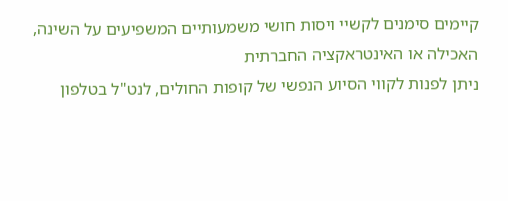קיימים סימנים לקשיי ויסות חושי משמעותיים המשפיעים על השינה, האכילה או האינטראקציה החברתית
ניתן לפנות לקווי הסיוע הנפשי של קופות החולים, לנט"ל בטלפון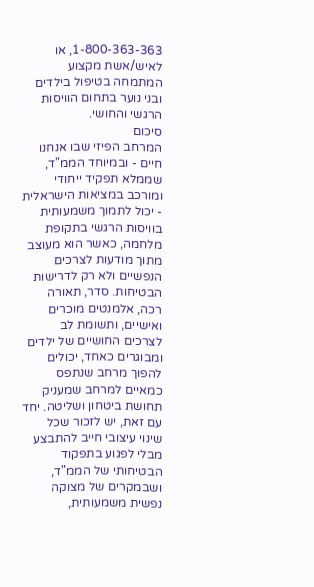1-800-363-363, או לאיש/אשת מקצוע המתמחה בטיפול בילדים ובני נוער בתחום הוויסות הרגשי והחושי.
סיכום
המרחב הפיזי שבו אנחנו חיים - ובמיוחד הממ"ד, שממלא תפקיד ייחודי ומורכב במציאות הישראלית - יכול לתמוך משמעותית בוויסות הרגשי בתקופת מלחמה, כאשר הוא מעוצב מתוך מודעות לצרכים הנפשיים ולא רק לדרישות הבטיחות. סדר, תאורה רכה, אלמנטים מוכרים ואישיים, ותשומת לב לצרכים החושיים של ילדים ומבוגרים כאחד, יכולים להפוך מרחב שנתפס כמאיים למרחב שמעניק תחושת ביטחון ושליטה. יחד עם זאת, יש לזכור שכל שינוי עיצובי חייב להתבצע מבלי לפגוע בתפקוד הבטיחותי של הממ"ד, ושבמקרים של מצוקה נפשית משמעותית,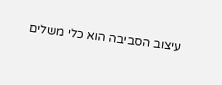עיצוב הסביבה הוא כלי משלים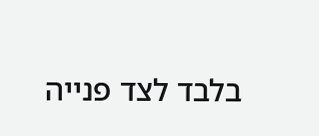בלבד לצד פנייה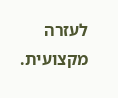לעזרה מקצועית.